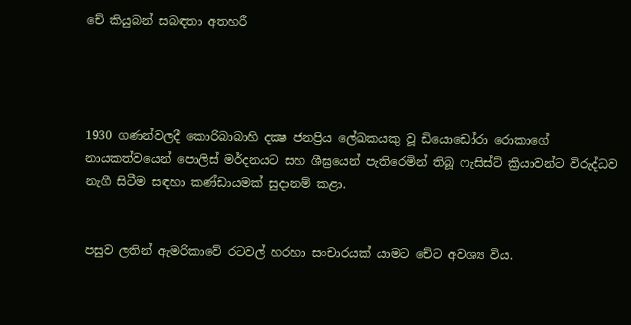චේ කියුබන් සබඳතා අතහරී




1930 ගණන්වලදී කොරිබාබාහි දක්‍ෂ ජනප්‍රිය ලේඛකයකු වූ ඩියොඩෝරා රොකාගේ නායකත්වයෙන් පොලිස් මර්දනයට සහ ශීඝ්‍රයෙන් පැතිරෙමින් තිබූ ෆැසිස්ට් ක්‍රියාවන්ට විරුද්ධව නැගී සිටීම සඳහා කණ්ඩායමක් සුදානම් කළා.


පසුව ලතින් ඇමරිකාවේ රටවල් හරහා සංචාරයක් යාමට චේට අවශ්‍ය විය.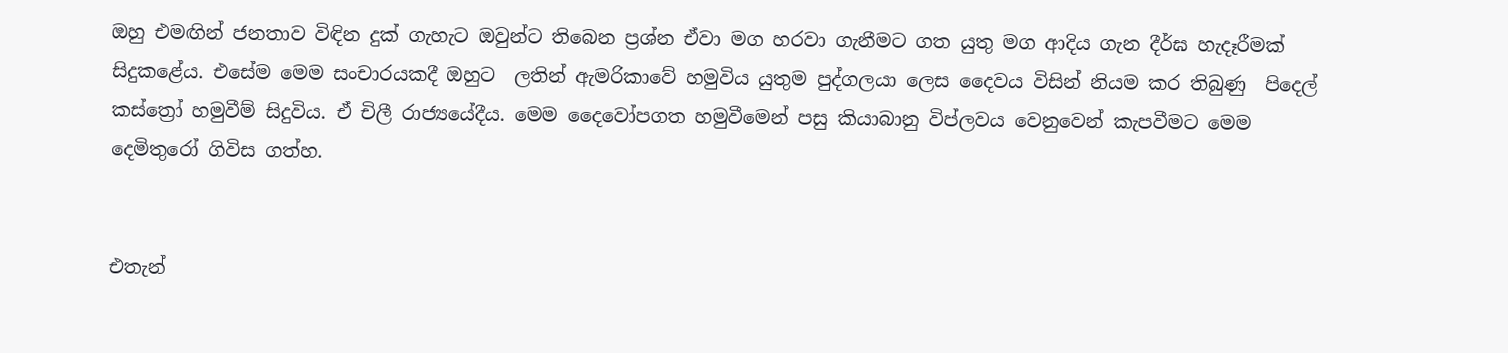ඔහු එමඟින් ජනතාව විඳින දුක් ගැහැට ඔවුන්ට තිබෙන ප්‍රශ්න ඒවා මග හරවා ගැනීමට ගත යුතු මග ආදිය ගැන දීර්ඝ හැදෑරීමක් සිදුකළේය. එසේම මෙම සංචාරයකදී ඔහුට  ලතින් ඇමරිකාවේ හමුවිය යුතුම පුද්ගලයා ලෙස දෛවය විසින් නියම කර තිබුණු  පිදෙල් කස්ත්‍රෝ හමුවීම් සිදුවිය. ඒ චිලී රාජ්‍යයේදීය. මෙම දෛවෝපගත හමුවීමෙන් පසු කියාබානු විප්ලවය වෙනුවෙන් කැපවීමට මෙම දෙමිතුරෝ ගිවිස ගත්හ.


එතැන්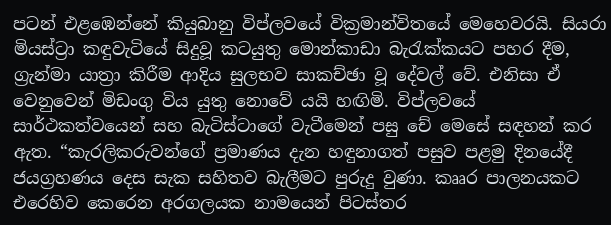පටන් එළඹෙන්නේ කියුබානු විප්ලවයේ වික්‍රමාන්විතයේ මෙහෙවරයි. සියරා මියස්ට්‍රා කඳුවැටියේ සිදුවූ කටයුතු මොන්කාඩා බැරැක්කයට පහර දීම, ග්‍රැන්මා යාත්‍රා කිරීම ආදිය සුලභව සාකච්ඡා වූ දේවල් වේ. එනිසා ඒ වෙනුවෙන් මිඩංගු විය යුතු නොවේ යයි හඟිමි. විප්ලවයේ සාර්ථකත්වයෙන් සහ බැටිස්ටාගේ වැටීමෙන් පසු චේ මෙසේ සඳහන් කර ඇත. “කැරලිකරුවන්ගේ ප්‍රමාණය දැන හඳුනාගත් පසුව පළමු දිනයේදී ජයග්‍රහණය දෙස සැක සහිතව බැලීමට පුරුදු වුණා. කෲර පාලනයකට එරෙහිව කෙරෙන අරගලයක නාමයෙන් පිටස්තර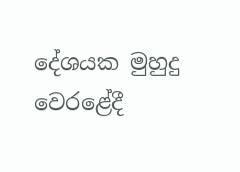දේශයක මුහුදු වෙරළේදී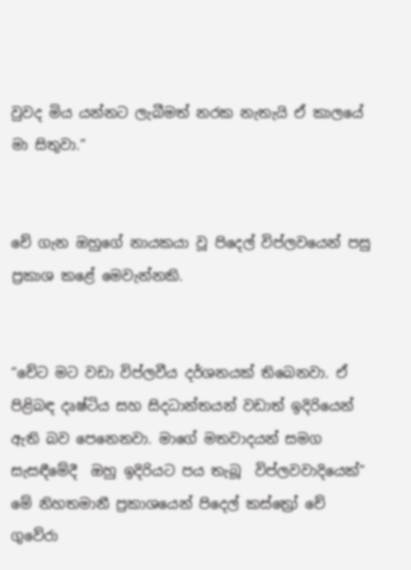වුවද මිය යන්නට ලැබීමත් නරක නැතැයි ඒ කාලයේ මා සිතුවා.”


චේ ගැන ඔහුගේ නායකයා වූ පිදෙල් විප්ලවයෙන් පසු ප්‍රකාශ කළේ මෙවැන්නකි.


“චේට මට වඩා විප්ලවීය දර්ශනයක් තිබෙනවා. ඒ පිළිබඳ දෘෂ්ටිය සහ සිදධාන්තයන් වඩාත් ඉදිරියෙන් ඇති බව පෙනෙනවා. මාගේ මතවාදයන් සමග සැසඳීමේදී  ඔහු ඉදිරියට පය තැබූ  විප්ලවවාදියෙක්” මේ නිහතමානී ප්‍රකාශයෙන් පිදෙල් කස්ත්‍රෝ චේ ගුවේරා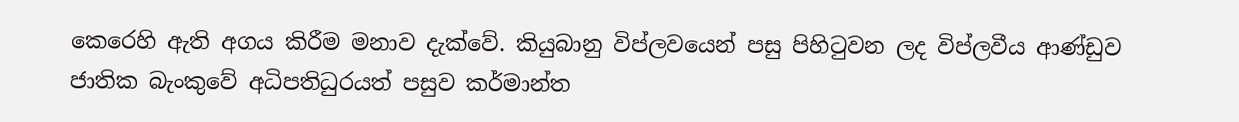කෙරෙහි ඇති අගය කිරීම මනාව දැක්වේ. කියුබානු විප්ලවයෙන් පසු පිහිටුවන ලද විප්ලවීය ආණ්ඩුව ජාතික බැංකුවේ අධිපතිධුරයත් පසුව කර්මාන්ත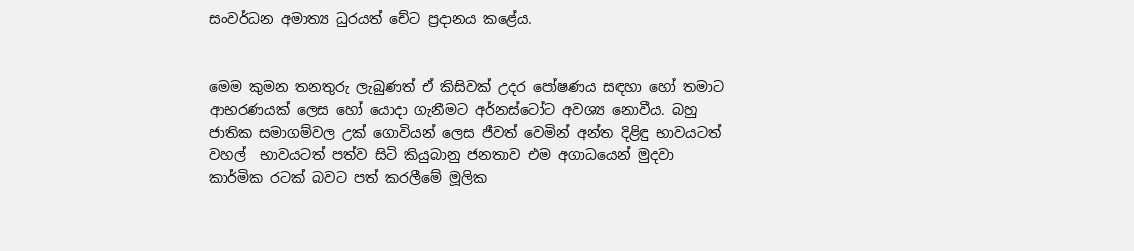සංවර්ධන අමාත්‍ය ධුරයත් චේට ප්‍රදානය කළේය.


මෙම කුමන තනතුරු ලැබුණත් ඒ කිසිවක් උදර පෝෂණය සඳහා හෝ තමාට ආභරණයක් ලෙස හෝ යොදා ගැනීමට අර්නස්ටෝට අවශ්‍ය නොවීය. බහු ජාතික සමාගම්වල උක් ගොවියන් ලෙස ජීවත් වෙමින් අන්ත දිළිඳු භාවයටත් වහල්  භාවයටත් පත්ව සිටි කියුබානු ජනතාව එම අගාධයෙන් මුදවා කාර්මික රටක් බවට පත් කරලීමේ මූලික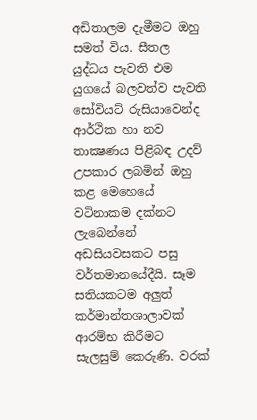අඩිතාලම දැමීමට ඔහු සමත් විය. සීතල යුද්ධය පැවති එම යුගයේ බලවත්ව පැවති සෝවියට් රුසියාවෙන්ද ආර්ථික හා නව තාක්‍ෂණය පිළිබඳ උදව් උපකාර ලබමින් ඔහු කළ මෙහෙයේ වටිනාකම දක්නට ලැබෙන්නේ අඩසියවසකට පසු වර්තමානයේදීයි. සෑම සතියකටම අලුත් කර්මාන්තශාලාවක් ආරම්භ කිරීමට සැලසුම් කෙරුණි. වරක්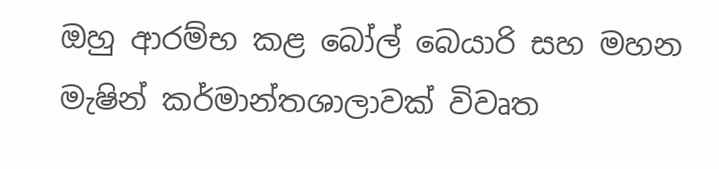ඔහු ආරම්භ කළ බෝල් බෙයාරි සහ මහන මැෂින් කර්මාන්තශාලාවක් විවෘත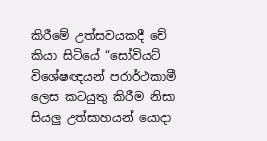කිරීමේ උත්සවයකදී චේ කියා සිටියේ “සෝවියට් විශේෂඥයන් පරාර්ථකාමී ලෙස කටයුතු කිරීම නිසා සියලු උත්සාහයන් යොදා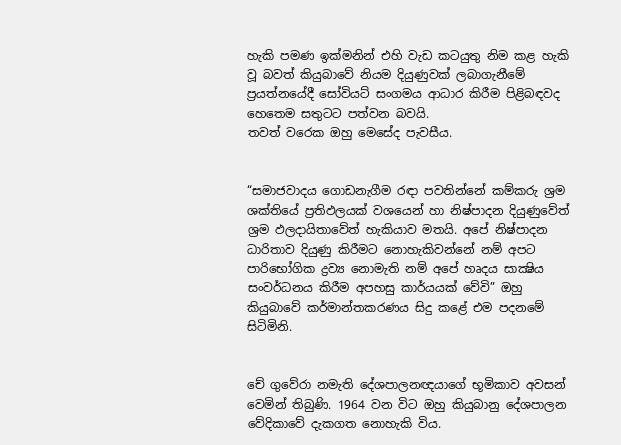හැකි පමණ ඉක්මනින් එහි වැඩ කටයුතු නිම කළ හැකි වූ බවත් කියුබාවේ නියම දියුණුවක් ලබාගැනීමේ ප්‍රයත්නයේදී සෝවියට් සංගමය ආධාර කිරීම පිළිබඳවද හෙතෙම සතුටට පත්වන බවයි.
තවත් වරෙක ඔහු මෙසේද පැවසීය.


“සමාජවාදය ගොඩනැගීම රඳා පවතින්නේ කම්කරු ශ්‍රම ශක්තියේ ප්‍රතිඵලයක් වශයෙන් හා නිෂ්පාදන දියුණුවේත් ශ්‍රම ඵලදායිතාවේත් හැකියාව මතයි. අපේ නිෂ්පාදන ධාරිතාව දියුණු කිරීමට නොහැකිවන්නේ නම් අපට පාරිභෝගික ද්‍රව්‍ය නොමැති නම් අපේ හෘදය සාක්‍ෂිය සංවර්ධනය කිරීම අපහසු කාර්යයක් වේවි” ඔහු කියුබාවේ කර්මාන්තකරණය සිදු කළේ එම පදනමේ සිටිමිනි.


චේ ගුවේරා නමැති දේශපාලනඥයාගේ භූමිකාව අවසන් වෙමින් තිබුණි. 1964 වන විට ඔහු කියුබානු දේශපාලන වේදිකාවේ දැකගත නොහැකි විය.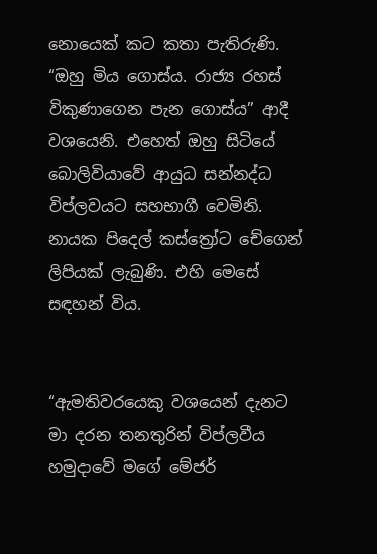නොයෙක් කට කතා පැතිරුණි. “ඔහු මිය ගොස්ය. රාජ්‍ය රහස් විකුණාගෙන පැන ගොස්ය” ආදී වශයෙනි. එහෙත් ඔහු සිටියේ බොලිවියාවේ ආයුධ සන්නද්ධ විප්ලවයට සහභාගී වෙමිනි. නායක පිදෙල් කස්ත්‍රෝට චේගෙන් ලිපියක් ලැබුණි. එහි මෙසේ සඳහන් විය.


“ඇමතිවරයෙකු වශයෙන් දැනට මා දරන තනතුරින් විප්ලවීය හමුදාවේ මගේ මේජර්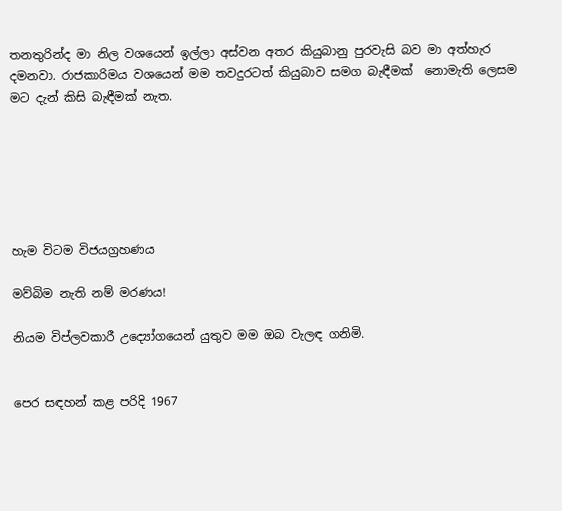තනතුරින්ද මා නිල වශයෙන් ඉල්ලා අස්වන අතර කියුබානු පුරවැසි බව මා අත්හැර දමනවා. රාජකාරිමය වශයෙන් මම තවදුරටත් කියුබාව සමග බැඳීමක්  නොමැති ලෙසම මට දැන් කිසි බැඳීමක් නැත.






හැම විටම විජයග්‍රහණය

මව්බිම නැති නම් මරණය!

නියම විප්ලවකාරී උද්‍යෝගයෙන් යුතුව මම ඔබ වැලඳ ගනිමි.


පෙර සඳහන් කළ පරිදි 1967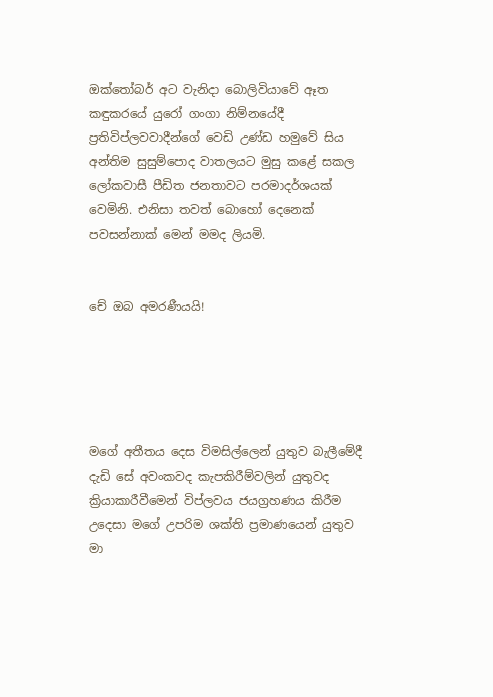ඔක්තෝබර් අට වැනිදා බොලිවියාවේ ඈත කඳුකරයේ යුරෝ ගංගා නිම්නයේදී ප්‍රතිවිප්ලවවාදීන්ගේ වෙඩි උණ්ඩ හමුවේ සිය අන්තිම සුසුම්පොද වාතලයට මුසු කළේ සකල ලෝකවාසී පීඩිත ජනතාවට පරමාදර්ශයක් වෙමිනි. එනිසා තවත් බොහෝ දෙනෙක් පවසන්නාක් මෙන් මමද ලියමි.


චේ ඔබ අමරණීයයි!





මගේ අතීතය දෙස විමසිල්ලෙන් යුතුව බැලීමේදී දැඩි සේ අවංකවද කැපකිරීම්වලින් යුතුවද ක්‍රියාකාරීවීමෙන් විප්ලවය ජයග්‍රහණය කිරීම උදෙසා මගේ උපරිම ශක්ති ප්‍රමාණයෙන් යුතුව මා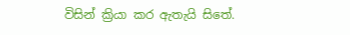විසින් ක්‍රියා කර ඇතැයි සිතේ.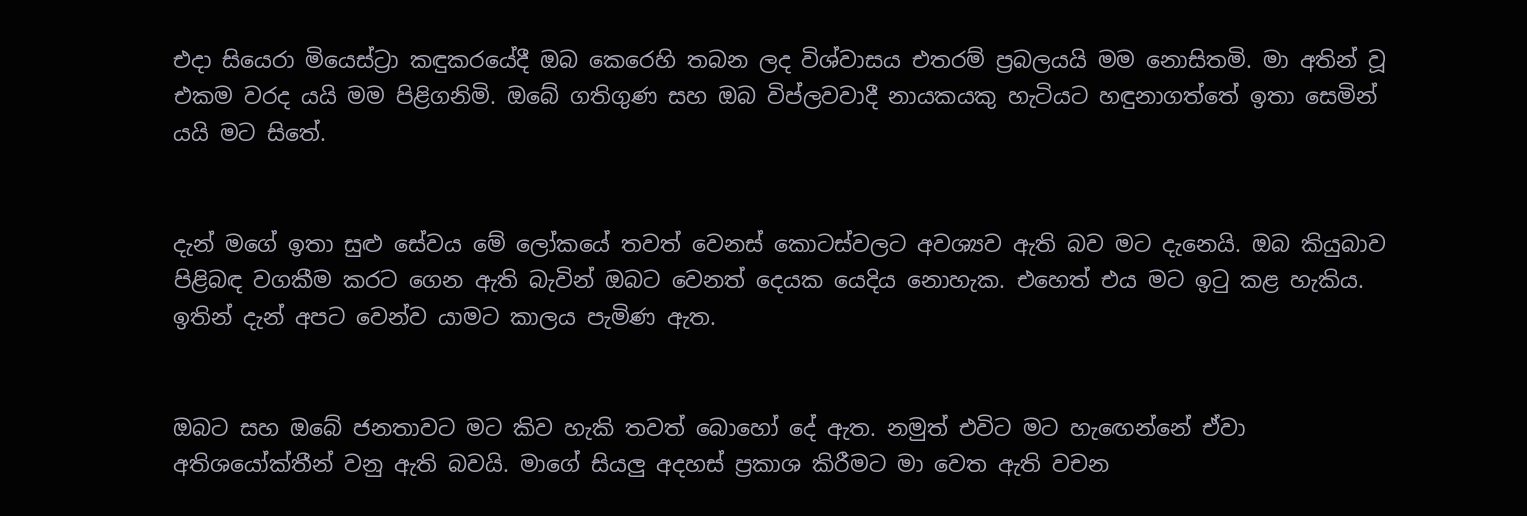එදා සියෙරා මියෙස්ට්‍රා කඳුකරයේදී ඔබ කෙරෙහි තබන ලද විශ්වාසය එතරම් ප්‍රබලයයි මම නොසිතමි. මා අතින් වූ එකම වරද යයි මම පිළිගනිමි. ඔබේ ගතිගුණ සහ ඔබ විප්ලවවාදී නායකයකු හැටියට හඳුනාගත්තේ ඉතා සෙමින් යයි මට සිතේ.


දැන් මගේ ඉතා සුළු සේවය මේ ලෝකයේ තවත් වෙනස් කොටස්වලට අවශ්‍යව ඇති බව මට දැනෙයි. ඔබ කියුබාව පිළිබඳ වගකීම කරට ගෙන ඇති බැවින් ඔබට වෙනත් දෙයක යෙදිය නොහැක. එහෙත් එය මට ඉටු කළ හැකිය. ඉතින් දැන් අපට වෙන්ව යාමට කාලය පැමිණ ඇත.


ඔබට සහ ඔබේ ජනතාවට මට කිව හැකි තවත් බොහෝ දේ ඇත. නමුත් එවිට මට හැඟෙන්නේ ඒවා අතිශයෝක්තීන් වනු ඇති බවයි. මාගේ සියලු අදහස් ප්‍රකාශ කිරීමට මා වෙත ඇති වචන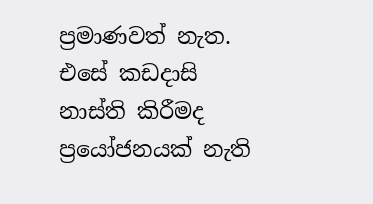ප්‍රමාණවත් නැත. එසේ කඩදාසි නාස්ති කිරීමද ප්‍රයෝජනයක් නැති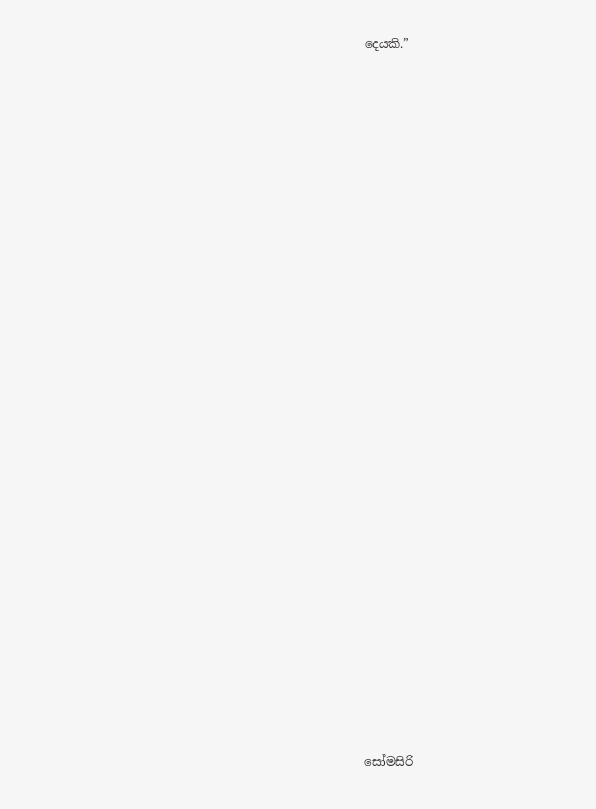දෙයකි.”


























සෝමසිරි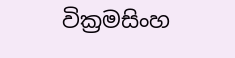වික්‍රමසිංහ